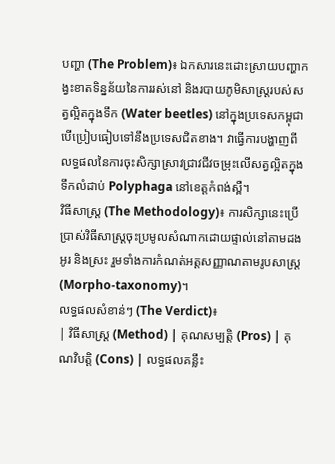បញ្ហា (The Problem)៖ ឯកសារនេះដោះស្រាយបញ្ហាកង្វះខាតទិន្នន័យនៃការរស់នៅ និងរបាយភូមិសាស្ត្ររបស់សត្វល្អិតក្នុងទឹក (Water beetles) នៅក្នុងប្រទេសកម្ពុជា បើប្រៀបធៀបទៅនឹងប្រទេសជិតខាង។ វាធ្វើការបង្ហាញពីលទ្ធផលនៃការចុះសិក្សាស្រាវជ្រាវជីវចម្រុះលើសត្វល្អិតក្នុងទឹកលំដាប់ Polyphaga នៅខេត្តកំពង់ស្ពឺ។
វិធីសាស្ត្រ (The Methodology)៖ ការសិក្សានេះប្រើប្រាស់វិធីសាស្ត្រចុះប្រមូលសំណាកដោយផ្ទាល់នៅតាមដងអូរ និងស្រះ រួមទាំងការកំណត់អត្តសញ្ញាណតាមរូបសាស្ត្រ (Morpho-taxonomy)។
លទ្ធផលសំខាន់ៗ (The Verdict)៖
| វិធីសាស្ត្រ (Method) | គុណសម្បត្តិ (Pros) | គុណវិបត្តិ (Cons) | លទ្ធផលគន្លឹះ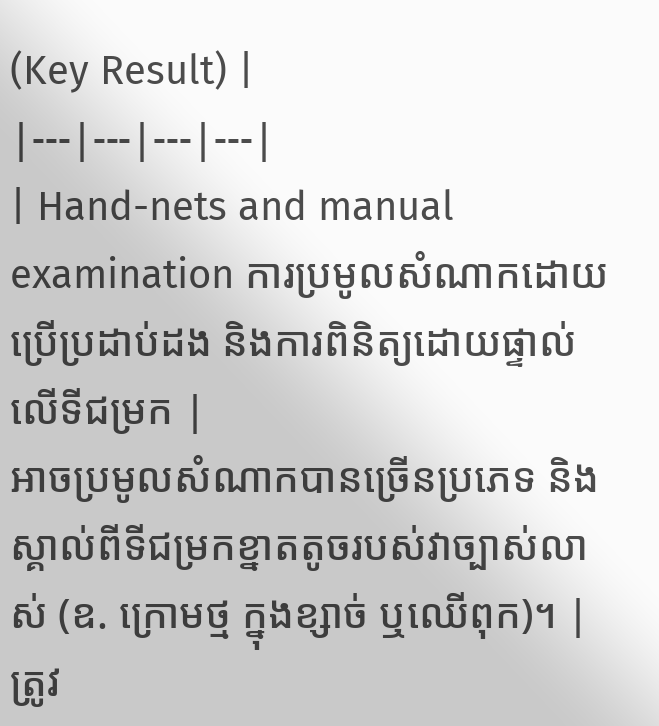(Key Result) |
|---|---|---|---|
| Hand-nets and manual examination ការប្រមូលសំណាកដោយប្រើប្រដាប់ដង និងការពិនិត្យដោយផ្ទាល់លើទីជម្រក |
អាចប្រមូលសំណាកបានច្រើនប្រភេទ និងស្គាល់ពីទីជម្រកខ្នាតតូចរបស់វាច្បាស់លាស់ (ឧ. ក្រោមថ្ម ក្នុងខ្សាច់ ឬឈើពុក)។ | ត្រូវ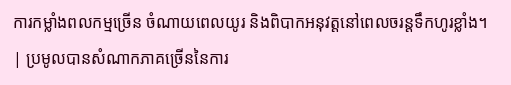ការកម្លាំងពលកម្មច្រើន ចំណាយពេលយូរ និងពិបាកអនុវត្តនៅពេលចរន្តទឹកហូរខ្លាំង។ | ប្រមូលបានសំណាកភាគច្រើននៃការ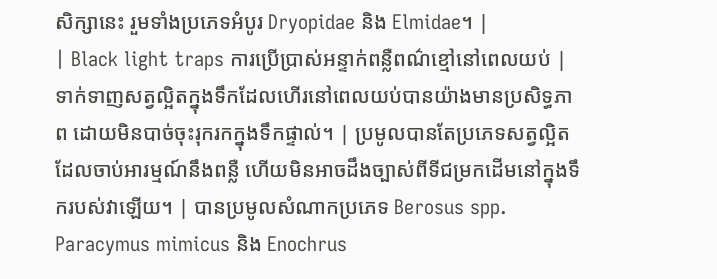សិក្សានេះ រួមទាំងប្រភេទអំបូរ Dryopidae និង Elmidae។ |
| Black light traps ការប្រើប្រាស់អន្ទាក់ពន្លឺពណ៌ខ្មៅនៅពេលយប់ |
ទាក់ទាញសត្វល្អិតក្នុងទឹកដែលហើរនៅពេលយប់បានយ៉ាងមានប្រសិទ្ធភាព ដោយមិនបាច់ចុះរុករកក្នុងទឹកផ្ទាល់។ | ប្រមូលបានតែប្រភេទសត្វល្អិតដែលចាប់អារម្មណ៍នឹងពន្លឺ ហើយមិនអាចដឹងច្បាស់ពីទីជម្រកដើមនៅក្នុងទឹករបស់វាឡើយ។ | បានប្រមូលសំណាកប្រភេទ Berosus spp. Paracymus mimicus និង Enochrus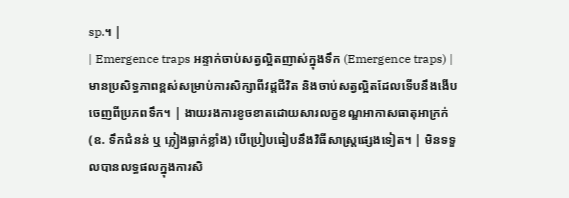sp.។ |
| Emergence traps អន្ទាក់ចាប់សត្វល្អិតញាស់ក្នុងទឹក (Emergence traps) |
មានប្រសិទ្ធភាពខ្ពស់សម្រាប់ការសិក្សាពីវដ្តជីវិត និងចាប់សត្វល្អិតដែលទើបនឹងងើបចេញពីប្រភពទឹក។ | ងាយរងការខូចខាតដោយសារលក្ខខណ្ឌអាកាសធាតុអាក្រក់ (ឧ. ទឹកជំនន់ ឬ ភ្លៀងធ្លាក់ខ្លាំង) បើប្រៀបធៀបនឹងវិធីសាស្ត្រផ្សេងទៀត។ | មិនទទួលបានលទ្ធផលក្នុងការសិ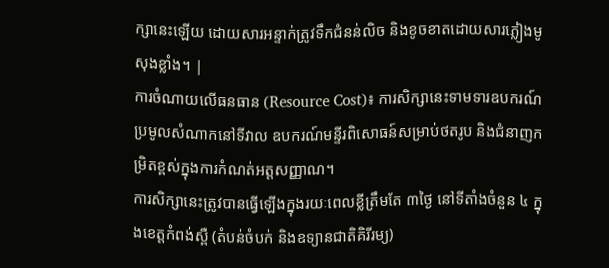ក្សានេះឡើយ ដោយសារអន្ទាក់ត្រូវទឹកជំនន់លិច និងខូចខាតដោយសារភ្លៀងមូសុងខ្លាំង។ |
ការចំណាយលើធនធាន (Resource Cost)៖ ការសិក្សានេះទាមទារឧបករណ៍ប្រមូលសំណាកនៅទីវាល ឧបករណ៍មន្ទីរពិសោធន៍សម្រាប់ថតរូប និងជំនាញកម្រិតខ្ពស់ក្នុងការកំណត់អត្តសញ្ញាណ។
ការសិក្សានេះត្រូវបានធ្វើឡើងក្នុងរយៈពេលខ្លីត្រឹមតែ ៣ថ្ងៃ នៅទីតាំងចំនួន ៤ ក្នុងខេត្តកំពង់ស្ពឺ (តំបន់ចំបក់ និងឧទ្យានជាតិគិរីរម្យ)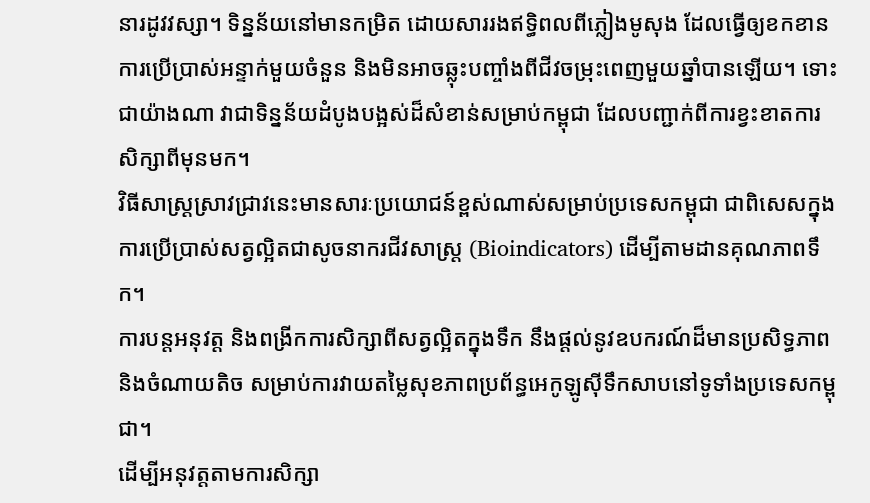នារដូវវស្សា។ ទិន្នន័យនៅមានកម្រិត ដោយសាររងឥទ្ធិពលពីភ្លៀងមូសុង ដែលធ្វើឲ្យខកខានការប្រើប្រាស់អន្ទាក់មួយចំនួន និងមិនអាចឆ្លុះបញ្ចាំងពីជីវចម្រុះពេញមួយឆ្នាំបានឡើយ។ ទោះជាយ៉ាងណា វាជាទិន្នន័យដំបូងបង្អស់ដ៏សំខាន់សម្រាប់កម្ពុជា ដែលបញ្ជាក់ពីការខ្វះខាតការសិក្សាពីមុនមក។
វិធីសាស្ត្រស្រាវជ្រាវនេះមានសារៈប្រយោជន៍ខ្ពស់ណាស់សម្រាប់ប្រទេសកម្ពុជា ជាពិសេសក្នុងការប្រើប្រាស់សត្វល្អិតជាសូចនាករជីវសាស្ត្រ (Bioindicators) ដើម្បីតាមដានគុណភាពទឹក។
ការបន្តអនុវត្ត និងពង្រីកការសិក្សាពីសត្វល្អិតក្នុងទឹក នឹងផ្តល់នូវឧបករណ៍ដ៏មានប្រសិទ្ធភាព និងចំណាយតិច សម្រាប់ការវាយតម្លៃសុខភាពប្រព័ន្ធអេកូឡូស៊ីទឹកសាបនៅទូទាំងប្រទេសកម្ពុជា។
ដើម្បីអនុវត្តតាមការសិក្សា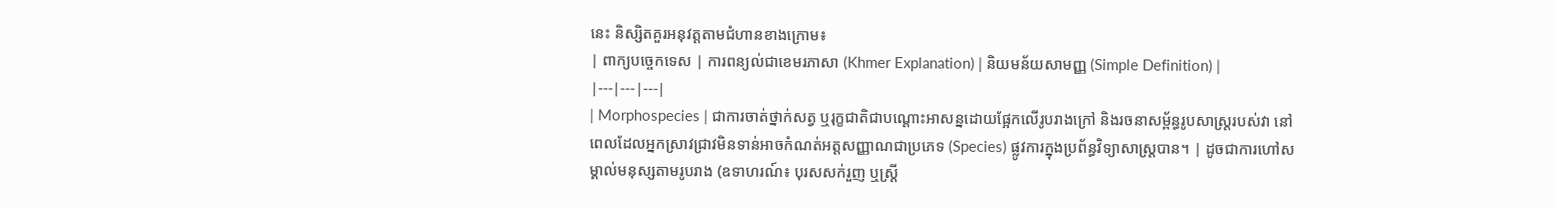នេះ និស្សិតគួរអនុវត្តតាមជំហានខាងក្រោម៖
| ពាក្យបច្ចេកទេស | ការពន្យល់ជាខេមរភាសា (Khmer Explanation) | និយមន័យសាមញ្ញ (Simple Definition) |
|---|---|---|
| Morphospecies | ជាការចាត់ថ្នាក់សត្វ ឬរុក្ខជាតិជាបណ្តោះអាសន្នដោយផ្អែកលើរូបរាងក្រៅ និងរចនាសម្ព័ន្ធរូបសាស្ត្ររបស់វា នៅពេលដែលអ្នកស្រាវជ្រាវមិនទាន់អាចកំណត់អត្តសញ្ញាណជាប្រភេទ (Species) ផ្លូវការក្នុងប្រព័ន្ធវិទ្យាសាស្ត្របាន។ | ដូចជាការហៅសម្គាល់មនុស្សតាមរូបរាង (ឧទាហរណ៍៖ បុរសសក់រួញ ឬស្ត្រី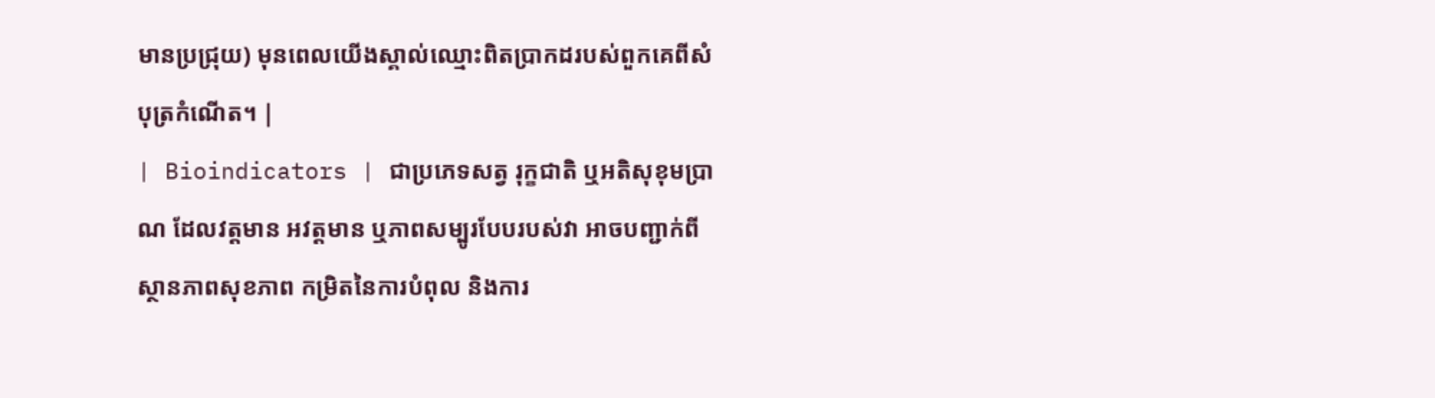មានប្រជ្រុយ) មុនពេលយើងស្គាល់ឈ្មោះពិតប្រាកដរបស់ពួកគេពីសំបុត្រកំណើត។ |
| Bioindicators | ជាប្រភេទសត្វ រុក្ខជាតិ ឬអតិសុខុមប្រាណ ដែលវត្តមាន អវត្តមាន ឬភាពសម្បូរបែបរបស់វា អាចបញ្ជាក់ពីស្ថានភាពសុខភាព កម្រិតនៃការបំពុល និងការ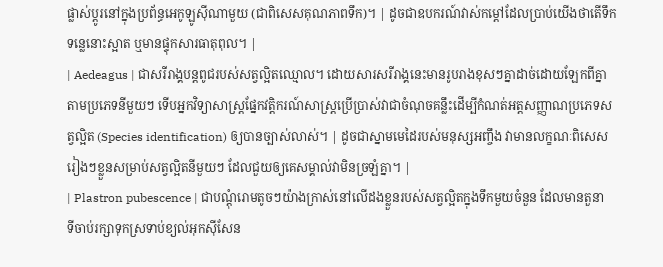ផ្លាស់ប្តូរនៅក្នុងប្រព័ន្ធអេកូឡូស៊ីណាមួយ (ជាពិសេសគុណភាពទឹក)។ | ដូចជាឧបករណ៍វាស់កម្តៅដែលប្រាប់យើងថាតើទឹកទន្លេនោះស្អាត ឬមានផ្ទុកសារធាតុពុល។ |
| Aedeagus | ជាសរីរាង្គបន្តពូជរបស់សត្វល្អិតឈ្មោល។ ដោយសារសរីរាង្គនេះមានរូបរាងខុសៗគ្នាដាច់ដោយឡែកពីគ្នាតាមប្រភេទនីមួយៗ ទើបអ្នកវិទ្យាសាស្ត្រផ្នែកវត្តិករណ៍សាស្ត្រប្រើប្រាស់វាជាចំណុចគន្លឹះដើម្បីកំណត់អត្តសញ្ញាណប្រភេទសត្វល្អិត (Species identification) ឲ្យបានច្បាស់លាស់។ | ដូចជាស្នាមមេដៃរបស់មនុស្សអញ្ចឹង វាមានលក្ខណៈពិសេសរៀងៗខ្លួនសម្រាប់សត្វល្អិតនីមួយៗ ដែលជួយឲ្យគេសម្គាល់វាមិនច្រឡំគ្នា។ |
| Plastron pubescence | ជាបណ្តុំរោមតូចៗយ៉ាងក្រាស់នៅលើដងខ្លួនរបស់សត្វល្អិតក្នុងទឹកមួយចំនួន ដែលមានតួនាទីចាប់រក្សាទុកស្រទាប់ខ្យល់អុកស៊ីសែន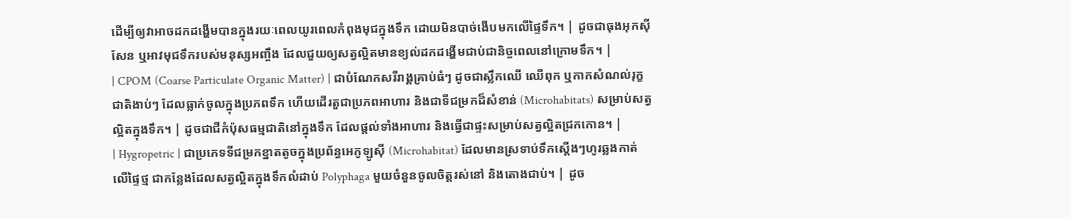ដើម្បីឲ្យវាអាចដកដង្ហើមបានក្នុងរយៈពេលយូរពេលកំពុងមុជក្នុងទឹក ដោយមិនបាច់ងើបមកលើផ្ទៃទឹក។ | ដូចជាធុងអុកស៊ីសែន ឬអាវមុជទឹករបស់មនុស្សអញ្ចឹង ដែលជួយឲ្យសត្វល្អិតមានខ្យល់ដកដង្ហើមជាប់ជានិច្ចពេលនៅក្រោមទឹក។ |
| CPOM (Coarse Particulate Organic Matter) | ជាបំណែកសរីរាង្គគ្រាប់ធំៗ ដូចជាស្លឹកឈើ ឈើពុក ឬកាកសំណល់រុក្ខជាតិងាប់ៗ ដែលធ្លាក់ចូលក្នុងប្រភពទឹក ហើយដើរតួជាប្រភពអាហារ និងជាទីជម្រកដ៏សំខាន់ (Microhabitats) សម្រាប់សត្វល្អិតក្នុងទឹក។ | ដូចជាជីកំប៉ុសធម្មជាតិនៅក្នុងទឹក ដែលផ្តល់ទាំងអាហារ និងធ្វើជាផ្ទះសម្រាប់សត្វល្អិតជ្រកកោន។ |
| Hygropetric | ជាប្រភេទទីជម្រកខ្នាតតូចក្នុងប្រព័ន្ធអេកូឡូស៊ី (Microhabitat) ដែលមានស្រទាប់ទឹកស្តើងៗហូរឆ្លងកាត់លើផ្ទៃថ្ម ជាកន្លែងដែលសត្វល្អិតក្នុងទឹកលំដាប់ Polyphaga មួយចំនួនចូលចិត្តរស់នៅ និងតោងជាប់។ | ដូច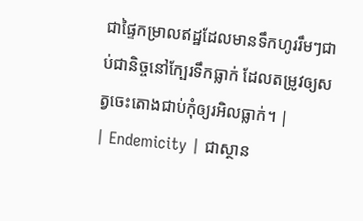ជាផ្ទៃកម្រាលឥដ្ឋដែលមានទឹកហូររឹមៗជាប់ជានិច្ចនៅក្បែរទឹកធ្លាក់ ដែលតម្រូវឲ្យសត្វចេះតោងជាប់កុំឲ្យរអិលធ្លាក់។ |
| Endemicity | ជាស្ថាន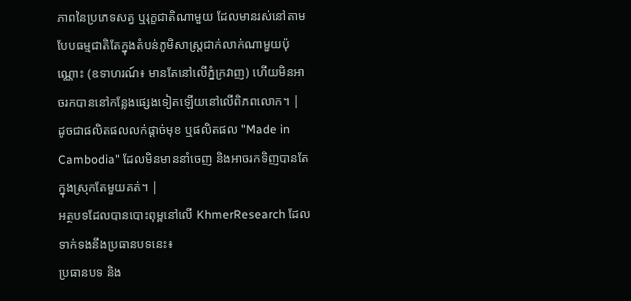ភាពនៃប្រភេទសត្វ ឬរុក្ខជាតិណាមួយ ដែលមានរស់នៅតាមបែបធម្មជាតិតែក្នុងតំបន់ភូមិសាស្ត្រជាក់លាក់ណាមួយប៉ុណ្ណោះ (ឧទាហរណ៍៖ មានតែនៅលើភ្នំក្រវាញ) ហើយមិនអាចរកបាននៅកន្លែងផ្សេងទៀតឡើយនៅលើពិភពលោក។ | ដូចជាផលិតផលលក់ផ្តាច់មុខ ឬផលិតផល "Made in Cambodia" ដែលមិនមាននាំចេញ និងអាចរកទិញបានតែក្នុងស្រុកតែមួយគត់។ |
អត្ថបទដែលបានបោះពុម្ពនៅលើ KhmerResearch ដែលទាក់ទងនឹងប្រធានបទនេះ៖
ប្រធានបទ និង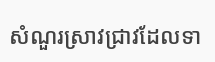សំណួរស្រាវជ្រាវដែលទា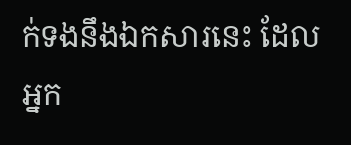ក់ទងនឹងឯកសារនេះ ដែលអ្នក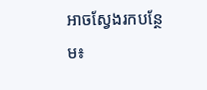អាចស្វែងរកបន្ថែម៖